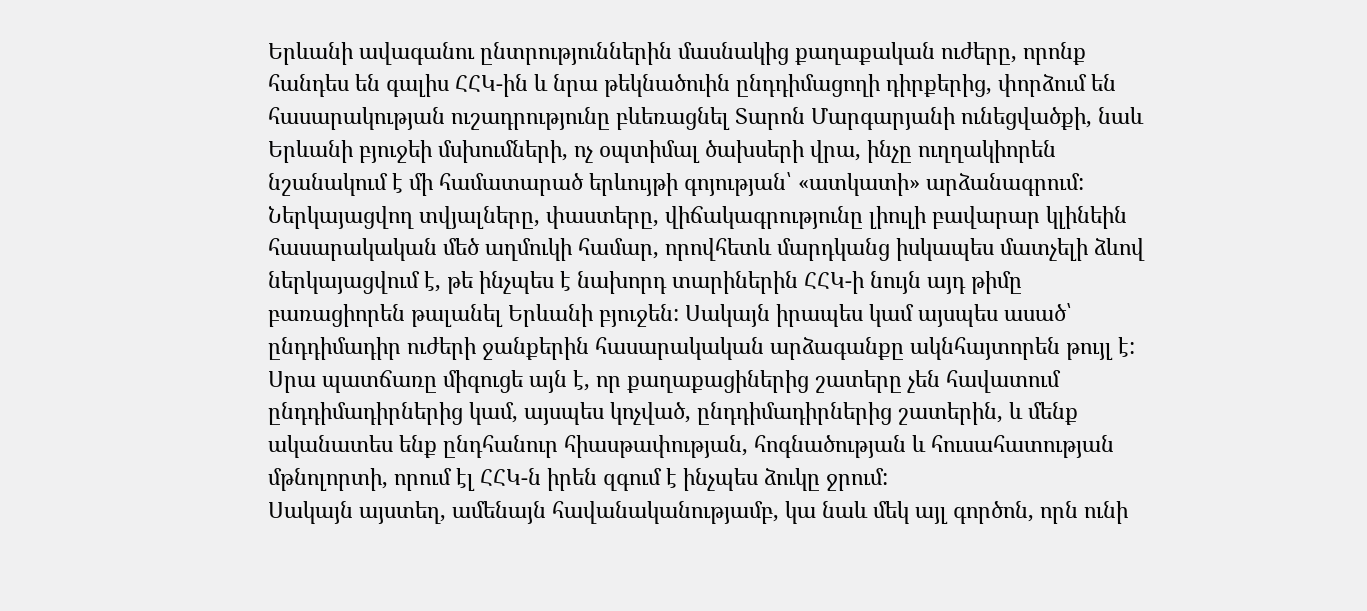Երևանի ավագանու ընտրություններին մասնակից քաղաքական ուժերը, որոնք հանդես են գալիս ՀՀԿ-ին և նրա թեկնածուին ընդդիմացողի դիրքերից, փորձում են հասարակության ուշադրությունը բևեռացնել Տարոն Մարգարյանի ունեցվածքի, նաև Երևանի բյուջեի մսխումների, ոչ օպտիմալ ծախսերի վրա, ինչը ուղղակիորեն նշանակում է մի համատարած երևույթի գոյության՝ «ատկատի» արձանագրում:
Ներկայացվող տվյալները, փաստերը, վիճակագրությունը լիուլի բավարար կլինեին հասարակական մեծ աղմուկի համար, որովհետև մարդկանց իսկապես մատչելի ձևով ներկայացվում է, թե ինչպես է նախորդ տարիներին ՀՀԿ-ի նույն այդ թիմը բառացիորեն թալանել Երևանի բյուջեն: Սակայն իրապես կամ այսպես ասած՝ ընդդիմադիր ուժերի ջանքերին հասարակական արձագանքը ակնհայտորեն թույլ է: Սրա պատճառը միգուցե այն է, որ քաղաքացիներից շատերը չեն հավատում ընդդիմադիրներից կամ, այսպես կոչված, ընդդիմադիրներից շատերին, և մենք ականատես ենք ընդհանուր հիասթափության, հոգնածության և հուսահատության մթնոլորտի, որում էլ ՀՀԿ-ն իրեն զգում է ինչպես ձուկը ջրում:
Սակայն այստեղ, ամենայն հավանականությամբ, կա նաև մեկ այլ գործոն, որն ունի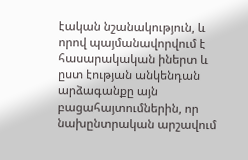էական նշանակություն, և որով պայմանավորվում է հասարակական իներտ և ըստ էության անկենդան արձագանքը այն բացահայտումներին, որ նախընտրական արշավում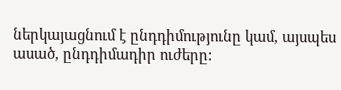ներկայացնում է ընդդիմությունը կամ, այսպես ասած, ընդդիմադիր ուժերը: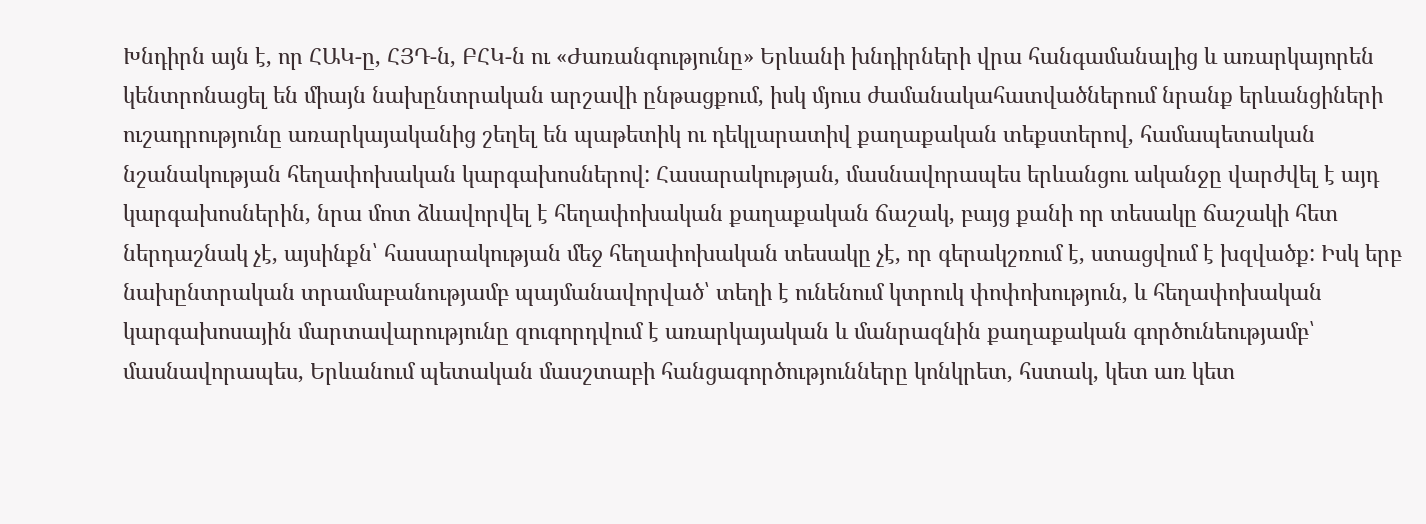Խնդիրն այն է, որ ՀԱԿ-ը, ՀՅԴ-ն, ԲՀԿ-ն ու «Ժառանգությունը» Երևանի խնդիրների վրա հանգամանալից և առարկայորեն կենտրոնացել են միայն նախընտրական արշավի ընթացքում, իսկ մյուս ժամանակահատվածներում նրանք երևանցիների ուշադրությունը առարկայականից շեղել են պաթետիկ ու դեկլարատիվ քաղաքական տեքստերով, համապետական նշանակության հեղափոխական կարգախոսներով: Հասարակության, մասնավորապես երևանցու ականջը վարժվել է այդ կարգախոսներին, նրա մոտ ձևավորվել է հեղափոխական քաղաքական ճաշակ, բայց քանի որ տեսակը ճաշակի հետ ներդաշնակ չէ, այսինքն՝ հասարակության մեջ հեղափոխական տեսակը չէ, որ գերակշռում է, ստացվում է խզվածք: Իսկ երբ նախընտրական տրամաբանությամբ պայմանավորված՝ տեղի է ունենում կտրուկ փոփոխություն, և հեղափոխական կարգախոսային մարտավարությունը զուգորդվում է առարկայական և մանրազնին քաղաքական գործունեությամբ՝ մասնավորապես, Երևանում պետական մասշտաբի հանցագործությունները կոնկրետ, հստակ, կետ առ կետ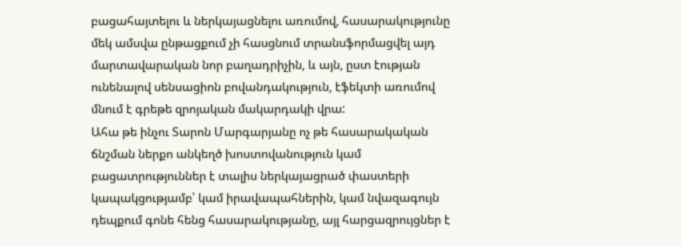բացահայտելու և ներկայացնելու առումով, հասարակությունը մեկ ամսվա ընթացքում չի հասցնում տրանսֆորմացվել այդ մարտավարական նոր բաղադրիչին, և այն, ըստ էության ունենալով սենսացիոն բովանդակություն, էֆեկտի առումով մնում է գրեթե զրոյական մակարդակի վրա:
Ահա թե ինչու Տարոն Մարգարյանը ոչ թե հասարակական ճնշման ներքո անկեղծ խոստովանություն կամ բացատրություններ է տալիս ներկայացրած փաստերի կապակցությամբ՝ կամ իրավապահներին, կամ նվազագույն դեպքում գոնե հենց հասարակությանը, այլ հարցազրույցներ է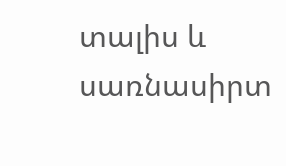տալիս և սառնասիրտ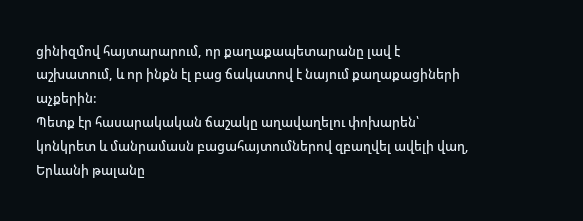ցինիզմով հայտարարում, որ քաղաքապետարանը լավ է աշխատում, և որ ինքն էլ բաց ճակատով է նայում քաղաքացիների աչքերին:
Պետք էր հասարակական ճաշակը աղավաղելու փոխարեն՝ կոնկրետ և մանրամասն բացահայտումներով զբաղվել ավելի վաղ, Երևանի թալանը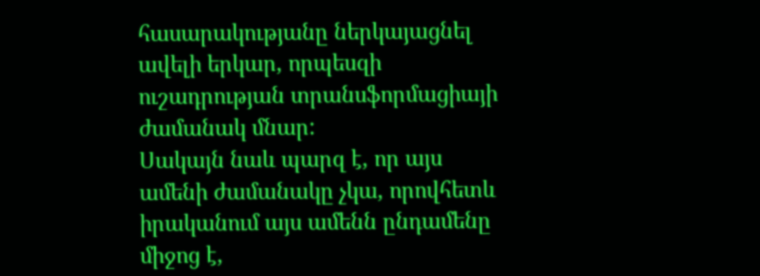հասարակությանը ներկայացնել ավելի երկար, որպեսզի ուշադրության տրանսֆորմացիայի ժամանակ մնար:
Սակայն նաև պարզ է, որ այս ամենի ժամանակը չկա, որովհետև իրականում այս ամենն ընդամենը միջոց է,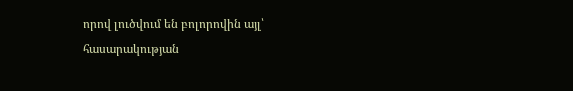որով լուծվում են բոլորովին այլ՝ հասարակության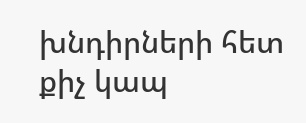խնդիրների հետ քիչ կապ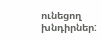ունեցող խնդիրներ: